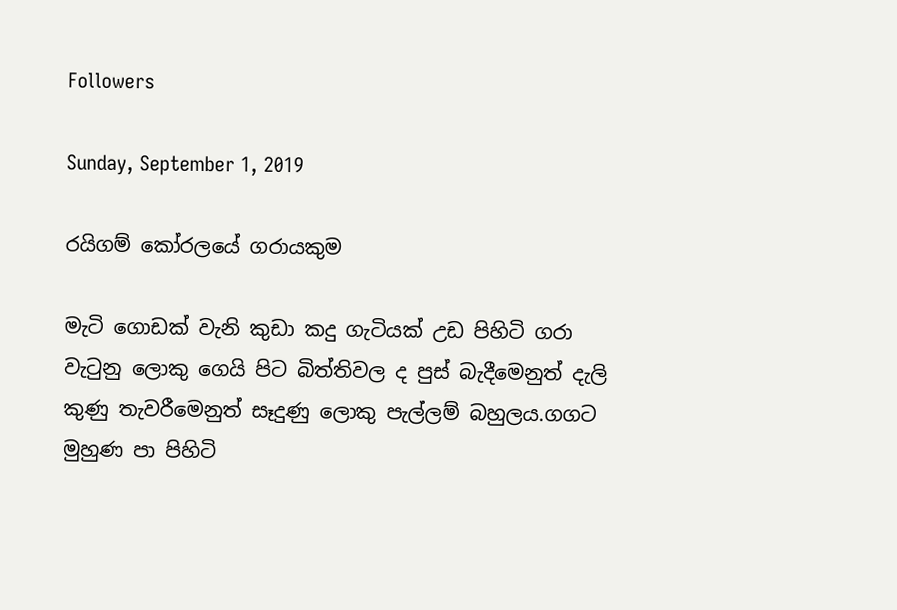Followers

Sunday, September 1, 2019

රයිගම් කෝරලයේ ගරායකුම

මැටි ගොඩක් වැනි කුඩා කදු ගැටියක් උඩ පිහිටි ගරා වැටුනු ලොකු ගෙයි පිට බිත්තිවල ද පුස් බැදීමෙනුත් දැලි කුණු තැවරීමෙනුත් සෑදුණු ලොකු පැල්ලම් බහුලය.ගගට මුහුණ පා පිහිටි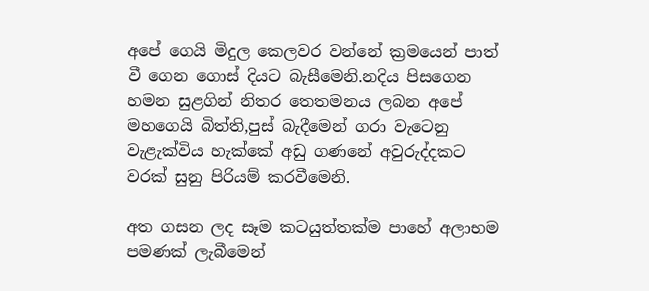අපේ ගෙයි මිදුල කෙලවර වන්නේ ක්‍රමයෙන් පාත් වී ගෙන ගොස් දියට බැසීමෙනි.නදිය පිසගෙන හමන සුළගින් නිතර තෙතමනය ලබන අපේ මහගෙයි බිත්‍ති,පුස් බැදීමෙන් ගරා වැටෙනු වැළැක්විය හැක්කේ අඩු ගණනේ අවුරුද්දකට වරක් සුනු පිරියම් කරවීමෙනි.

අත ගසන ලද සෑම කටයුත්තක්ම පාහේ අලාභම පමණක් ලැබීමෙන්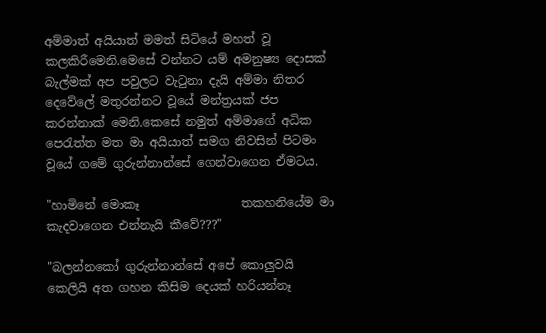අම්මාත් අයියාත් මමත් සිටියේ මහත් වූ කලකිරීමෙනි.මෙසේ වන්නට යම් අමනුෂ්‍ය දොසක් බැල්මක් අප පවුලට වැටුනා දැයි අම්මා නිතර දෙවේලේ මතුරන්නට වූයේ මන්ත්‍රයක් ජප කරන්නාක් මෙනි.කෙසේ නමුත් අම්මාගේ අධික පෙරැත්ත මත මා අයියාත් සමග නිවසින් පිටමං වූයේ ගමේ ගුරුන්නාන්සේ ගෙන්වාගෙන ඒමටය.

"හාමිනේ මොකෑ                 තකහනියේම මා කැදවාගෙන එන්නැයි කීවේ???"

"බලන්නකෝ ගුරුන්නාන්සේ අපේ කොලුවයි කෙලියි අත ගහන කිසිම දෙයක් හරියන්නෑ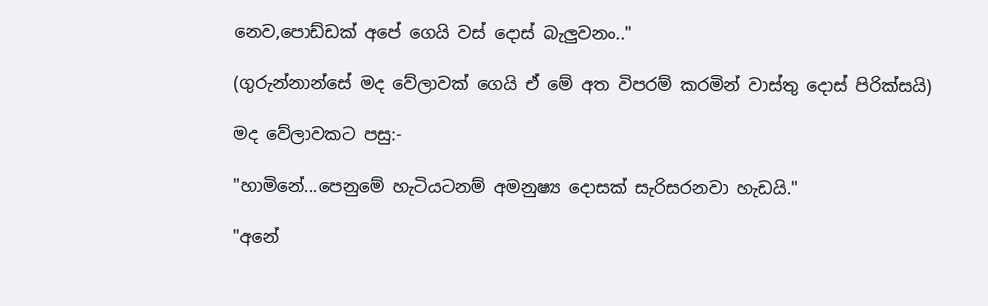නෙව,පොඩ්ඩක් අපේ ගෙයි වස් දොස් බැලුවනං.."

(ගුරුන්නාන්සේ මද වේලාවක් ගෙයි ඒ මේ අත විපරම් කරමින් වාස්තු දොස් පිරික්සයි)

මද වේලාවකට පසු:-

"හාමිනේ...පෙනුමේ හැටියටනම් අමනුෂ්‍ය දොසක් සැරිසරනවා හැඩයි."

"අනේ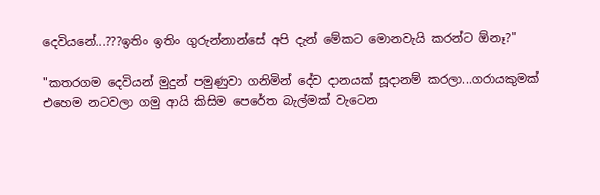දෙවියනේ...???ඉතිං ඉතිං ගුරුන්නාන්සේ අපි දැන් මේකට මොනවැයි කරන්ට ඕනෑ?"

"කතරගම දෙවියන් මුදුන් පමුණුවා ගනිමින් දේව දානයක් සූදානම් කරලා...ගරායකුමක් එහෙම නටවලා ගමු ආයි කිසිම පෙරේත බැල්මක් වැටෙන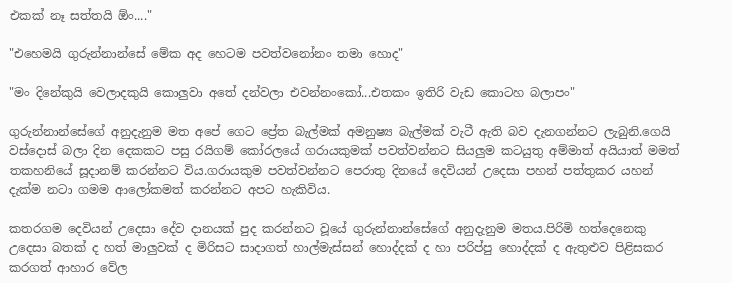එකක් නෑ සත්තයි ඕං...."

"එහෙමයි ගුරුන්නාන්සේ මේක අද හෙටම පවත්වනෝනං තමා හොද"

"මං දිනේකුයි වෙලාදකුයි කොලුවා අතේ දන්වලා එවන්නංකෝ...එතකං ඉතිරි වැඩ කොටහ බලාපං"

ගුරුන්නාන්සේගේ අනුදැනුම මත අපේ ගෙට ප්‍රේත බැල්මක් අමනුෂ්‍ය බැල්මක් වැටී ඇති බව දැනගන්නට ලැබුනි.ගෙයි වස්දොස් බලා දින දෙකකට පසු රයිගම් කෝරලයේ ගරායකුමක් පවත්වන්නට සියලුම කටයුතු අම්මාත් අයියාත් මමත් තකහනියේ සූදානම් කරන්නට විය.ගරායකුම පවත්වන්නට පෙරාතු දිනයේ දෙවියන් උදෙසා පහන් පත්තුකර යහන් දැක්ම නටා ගමම ආලෝකමත් කරන්නට අපට හැකිවිය.

කතරගම දෙවියන් උදෙසා දේව දානයක් පුද කරන්නට වූයේ ගුරුන්නාන්සේගේ අනුදැනුම මතය.පිරිමි හත්දෙනෙකු උදෙසා බතක් ද හත් මාලුවක් ද මිරිසට සාදාගත් හාල්මැස්සන් හොද්දක් ද හා පරිප්පු හොද්දක් ද ඇතුළුව පිළිසකර කරගත් ආහාර වේල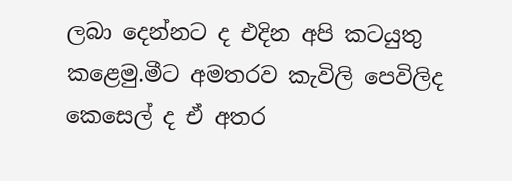ලබා දෙන්නට ද එදින අපි කටයුතු කළෙමු.මීට අමතරව කැවිලි පෙවිලිද කෙසෙල් ද ඒ අතර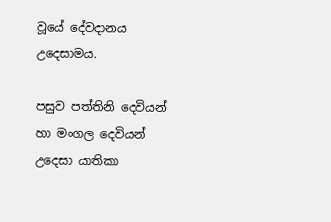වූයේ දේවදානය උදෙසාමය.

පසුව පත්තිනි දෙවියන් හා මංගල දෙවියන් උදෙසා යාතිකා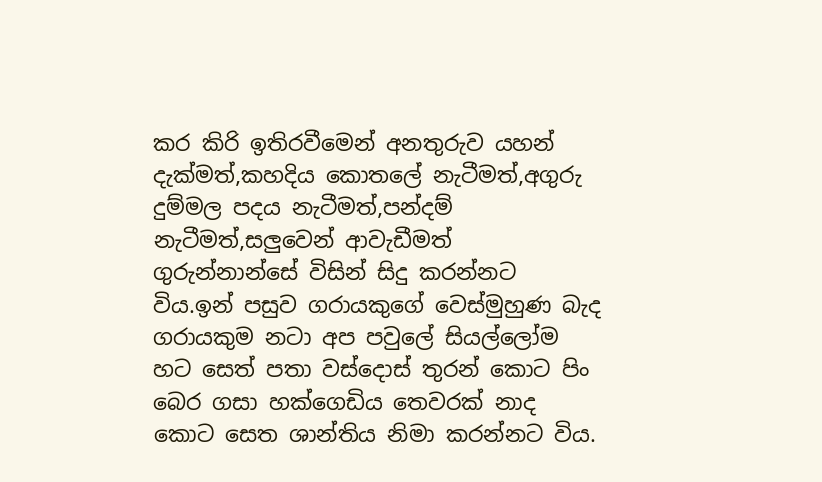කර කිරි ඉතිරවීමෙන් අනතුරුව යහන් දැක්මත්,කහදිය කොතලේ නැටීමත්,අගුරු දුම්මල පදය නැටීමත්,පන්දම් නැටීමත්,සලුවෙන් ආවැඩීමත් ගුරුන්නාන්සේ විසින් සිදු කරන්නට විය.ඉන් පසුව ගරායකුගේ වෙස්මුහුණ බැද ගරායකුම නටා අප පවුලේ සියල්ලෝම හට සෙත් පතා වස්දොස් තුරන් කොට පිං බෙර ගසා හක්ගෙඩිය තෙවරක් නාද කොට සෙත ශාන්තිය නිමා කරන්නට විය.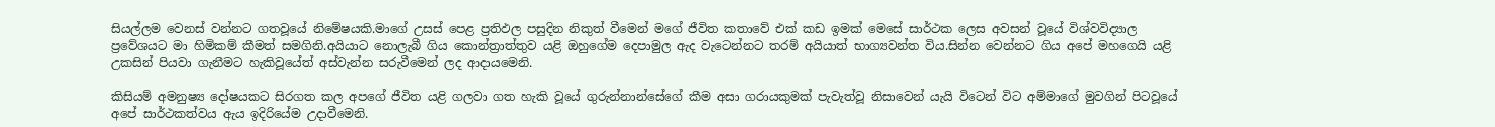සියල්ලම වෙනස් වන්නට ගතවූයේ නිමේෂයකි.මාගේ උසස් පෙළ ප්‍රතිඵල පසුදින නිකුත් වීමෙන් මගේ ජීවිත කතාවේ එක් කඩ ඉමක් මෙසේ සාර්ථක ලෙස අවසන් වූයේ විශ්වවිද්‍යාල ප්‍රවේශයට මා හිමිකම් කීමත් සමගිනි.අයියාට නොලැබී ගිය කොන්ත්‍රාත්තුව යළි ඔහුගේම දෙපාමුල ඇද වැටෙන්නට තරම් අයියාත් භාග්‍යවන්ත විය.සින්න වෙන්නට ගිය අපේ මහගෙයි යළි උකසින් පියවා ගැනීමට හැකිවූයේත් අස්වැන්න සරුවීමෙන් ලද ආදායමෙනි.

කිසියම් අමනුෂ්‍ය දෝෂයකට සිරගත කල අපගේ ජීවිත යළි ගලවා ගත හැකි වූයේ ගුරුන්නාන්සේගේ කීම අසා ගරායකුමක් පැවැත්වූ නිසාවෙන් යැයි විටෙන් විට අම්මාගේ මුවගින් පිටවූයේ අපේ සාර්ථකත්වය ඇය ඉදිරියේම උදාවීමෙනි.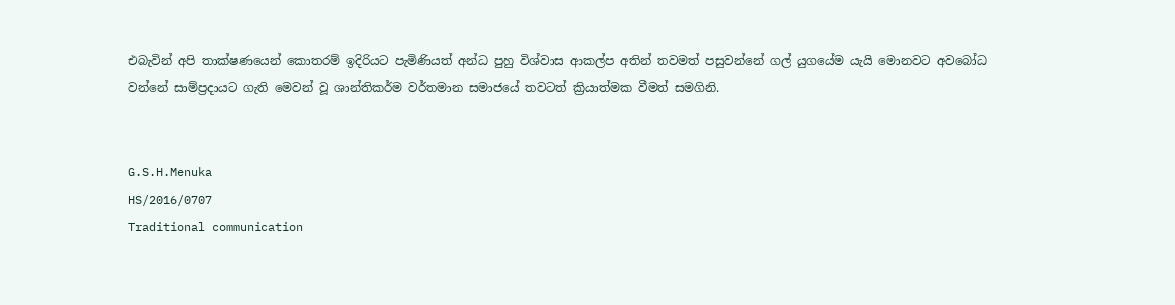එබැවින් අපි තාක්ෂණයෙන් කොතරම් ඉදිරියට පැමිණියත් අන්ධ පුහු විශ්වාස ආකල්ප අතින් තවමත් පසුවන්නේ ගල් යුගයේම යැයි මොනවට අවබෝධ වන්නේ සාම්ප්‍රදායට ගැති මෙවන් වූ ශාන්තිකර්ම වර්තමාන සමාජයේ තවටත් ක්‍රියාත්මක වීමත් සමගිනි.


G.S.H.Menuka
HS/2016/0707
Traditional communication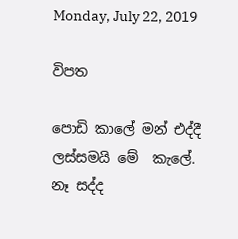Monday, July 22, 2019

විපත

පොඩි කාලේ මන් එද්දී
ලස්සමයි මේ  කැලේ.
නෑ සද්ද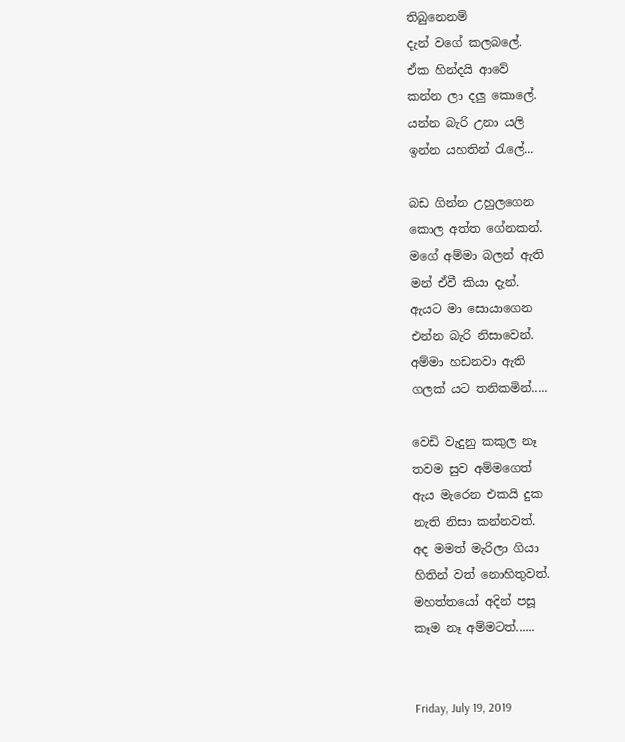තිබුනෙනම්
දැන් වගේ කලබලේ.
ඒක හින්දයි ආවේ
කන්න ලා දලු කොලේ.
යන්න බැරි උනා යලි
ඉන්න යහතින් රැලේ...

බඩ ගින්න උහුලගෙන
කොල අත්ත ගේනකන්.
මගේ අම්මා බලන් ඇති
මන් ඒවී කියා දැන්.
ඇයට මා සොයාගෙන
එන්න බැරි නිසාවෙන්.
අම්මා හඩනවා ඇති
ගලක් යට තනිකමින්.....

වෙඩි වැදුනු කකුල නෑ
තවම සුව අම්මගෙත්
ඇය මැරෙන එකයි දුක
නැති නිසා කන්නවත්.
අද මමත් මැරිලා ගියා
හිතින් වත් නොහිතුවත්.
මහත්තයෝ අදින් පසූ
කෑම නෑ අම්මටත්......


Friday, July 19, 2019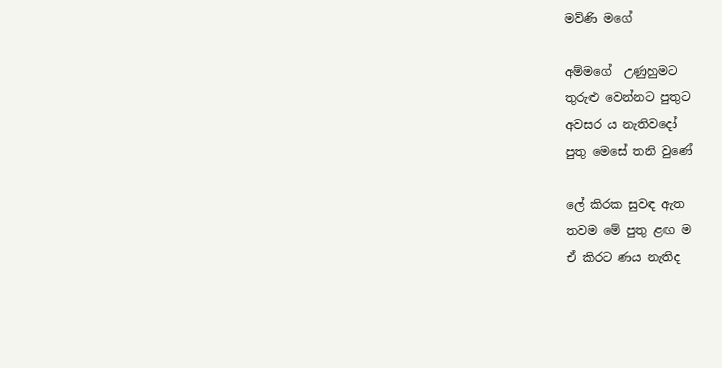මව්ණි මගේ

අම්මගේ  උණුහුමට
තුරුළු වෙන්නට පුතුට
අවසර ය නැතිවදෝ
පුතු මෙසේ තනි වුණේ

ලේ කිරක සුවඳ ඇත
තවම මේ පුතු ළඟ ම
ඒ කිරට ණය නැතිද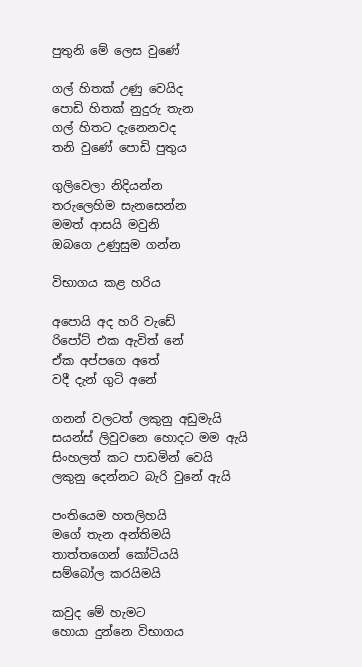පුතුනි මේ ලෙස වුණේ

ගල් හිතක් උණු වෙයිද
පොඩි හිතක් නුදුරු තැන
ගල් හිතට දැනෙනවද
තනි වුණේ පොඩි පුතුය

ගුලිවෙලා නිදියන්න
තරුලෙහිම සැනසෙන්න
මමත් ආසයි මවුනි
ඔබගෙ උණුසුම ගන්න

විභාගය කළ හරිය

අපොයි අද හරි වැඩේ
රිපෝට් එක ඇවිත් නේ
ඒක අප්පගෙ අතේ
වදී දැන් ගුටි අනේ

ගනන් වලටත් ලකුනු අඩුමැයි
සයන්ස් ලිවුවනෙ හොදට මම ඇයි
සිංහලත් කට පාඩමින් වෙයි
ලකුනු දෙන්නට බැරි වුනේ ඇයි

පංතියෙම හතලිහයි
මගේ තැන අන්තිමයි
තාත්තගෙන් කෝටියයි
සම්බෝල කරයිමයි

කවුද මේ හැමට
හොයා දුන්නෙ විභාගය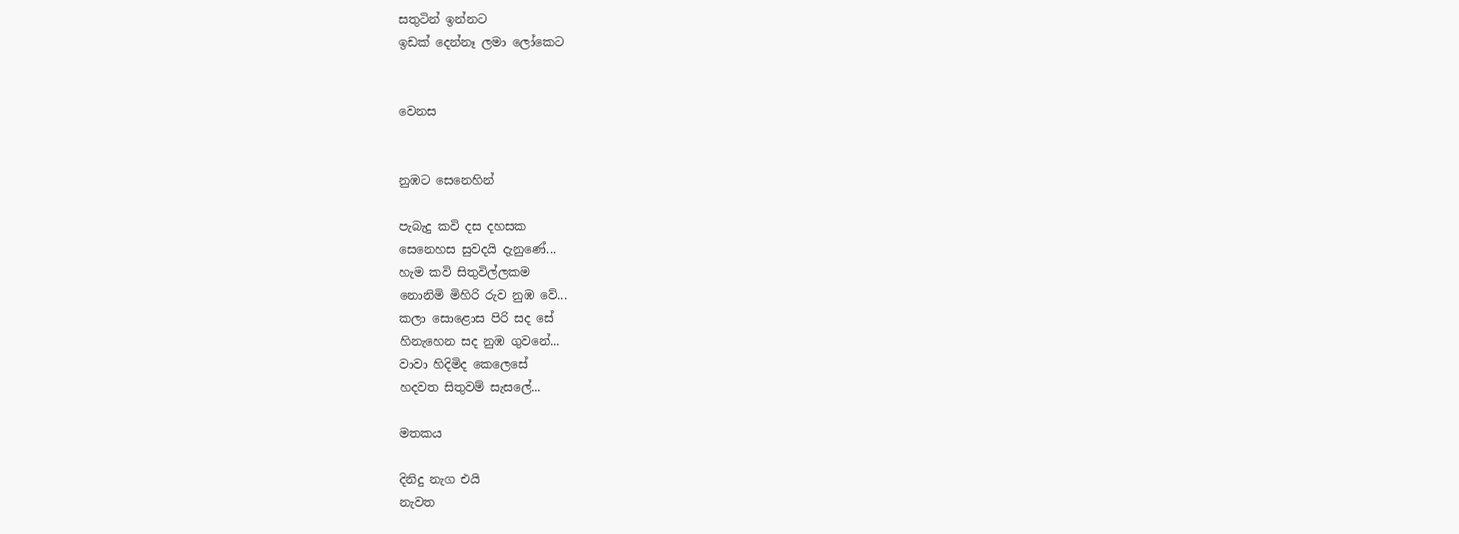සතුටින් ඉන්නට
ඉඩක් දෙන්නෑ ලමා ලෝකෙට


වෙනස


නුඹට සෙනෙහින්

පැබැදු කවි දස දහසක
සෙනෙහස සුවදයි දැනුණේ...
හැම කවි සිතුවිල්ලකම
නොනිමි මිහිරි රුව නුඹ වේ...
කලා සොළොස පිරි සද සේ
හිනැහෙන සද නුඹ ගුවනේ...
වාවා හිදිමිද කෙලෙසේ
හදවත සිතුවම් සැසලේ...

මතකය

දිනිදු නැග එයි
නැවත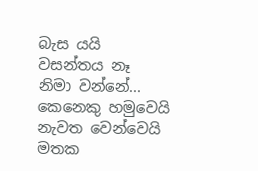බැස යයි
වසන්තය නෑ
නිමා වන්නේ...
කෙනෙකු හමුවෙයි
නැවත වෙන්වෙයි
මතක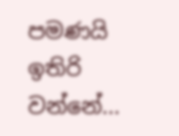පමණයි
ඉතිරි වන්නේ...